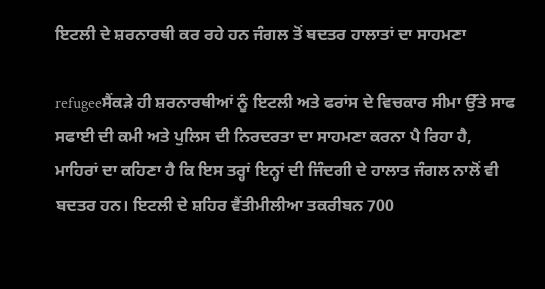ਇਟਲੀ ਦੇ ਸ਼ਰਨਾਰਥੀ ਕਰ ਰਹੇ ਹਨ ਜੰਗਲ ਤੋਂ ਬਦਤਰ ਹਾਲਾਤਾਂ ਦਾ ਸਾਹਮਣਾ

refugeeਸੈਂਕੜੇ ਹੀ ਸ਼ਰਨਾਰਥੀਆਂ ਨੂੰ ਇਟਲੀ ਅਤੇ ਫਰਾਂਸ ਦੇ ਵਿਚਕਾਰ ਸੀਮਾ ਉੱਤੇ ਸਾਫ ਸਫਾਈ ਦੀ ਕਮੀ ਅਤੇ ਪੁਲਿਸ ਦੀ ਨਿਰਦਰਤਾ ਦਾ ਸਾਹਮਣਾ ਕਰਨਾ ਪੈ ਰਿਹਾ ਹੈ, ਮਾਹਿਰਾਂ ਦਾ ਕਹਿਣਾ ਹੈ ਕਿ ਇਸ ਤਰ੍ਹਾਂ ਇਨ੍ਹਾਂ ਦੀ ਜਿੰਦਗੀ ਦੇ ਹਾਲਾਤ ਜੰਗਲ ਨਾਲੋਂ ਵੀ ਬਦਤਰ ਹਨ। ਇਟਲੀ ਦੇ ਸ਼ਹਿਰ ਵੈਂਤੀਮੀਲੀਆ ਤਕਰੀਬਨ 700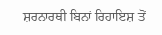ਸ਼ਰਨਾਰਥੀ ਬਿਨਾਂ ਰਿਹਾਇਸ਼ ਤੋਂ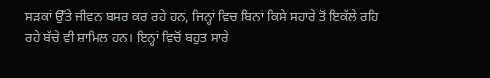ਸੜਕਾਂ ਉੱਤੇ ਜੀਵਨ ਬਸਰ ਕਰ ਰਹੇ ਹਨ, ਜਿਨ੍ਹਾਂ ਵਿਚ ਬਿਨਾਂ ਕਿਸੇ ਸਹਾਰੇ ਤੋਂ ਇਕੱਲੇ ਰਹਿ ਰਹੇ ਬੱਚੇ ਵੀ ਸ਼ਾਮਿਲ ਹਨ। ਇਨ੍ਹਾਂ ਵਿਚੋਂ ਬਹੁਤ ਸਾਰੇ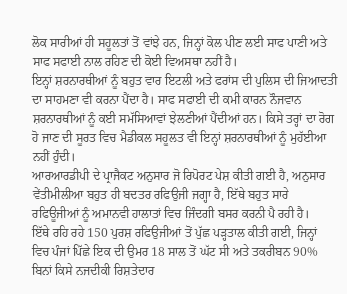ਲੋਕ ਸਾਰੀਆਂ ਹੀ ਸਹੂਲਤਾਂ ਤੋਂ ਵਾਂਝੇ ਹਨ, ਜਿਨ੍ਹਾਂ ਕੋਲ ਪੀਣ ਲਈ ਸਾਫ ਪਾਣੀ ਅਤੇ ਸਾਫ ਸਫਾਈ ਨਾਲ ਰਹਿਣ ਦੀ ਕੋਈ ਵਿਅਸਥਾ ਨਹੀਂ ਹੈ।
ਇਨ੍ਹਾਂ ਸ਼ਰਨਾਰਥੀਆਂ ਨੂੰ ਬਹੁਤ ਵਾਰ ਇਟਲੀ ਅਤੇ ਫਰਾਂਸ ਦੀ ਪੁਲਿਸ ਦੀ ਜਿਆਦਤੀ ਦਾ ਸਾਹਮਣਾ ਵੀ ਕਰਨਾ ਪੈਂਦਾ ਹੈ। ਸਾਫ ਸਫਾਈ ਦੀ ਕਮੀ ਕਾਰਨ ਨੌਜਵਾਨ ਸ਼ਰਨਾਰਥੀਆਂ ਨੂੰ ਕਈ ਸਮੱਸਿਆਵਾਂ ਝੇਲਣੀਆਂ ਪੈਂਦੀਆਂ ਹਨ। ਕਿਸੇ ਤਰ੍ਹਾਂ ਦਾ ਰੋਗ ਹੋ ਜਾਣ ਦੀ ਸੂਰਤ ਵਿਚ ਮੈਡੀਕਲ ਸਹੂਲਤ ਵੀ ਇਨ੍ਹਾਂ ਸ਼ਰਨਾਰਥੀਆਂ ਨੂੰ ਮੁਹੱਈਆ ਨਹੀਂ ਹੁੰਦੀ।
ਆਰਆਰਡੀਪੀ ਦੇ ਪ੍ਰਾਜੈਕਟ ਅਨੁਸਾਰ ਜੋ ਰਿਪੋਰਟ ਪੇਸ਼ ਕੀਤੀ ਗਈ ਹੈ, ਅਨੁਸਾਰ ਵੇਂਤੀਮੀਲੀਆ ਬਹੁਤ ਹੀ ਬਦਤਰ ਰਫਿਉਜੀ ਜਗ੍ਹਾ ਹੈ, ਇੱਥੇ ਬਹੁਤ ਸਾਰੇ ਰਫਿਊਜੀਆਂ ਨੂੰ ਅਮਾਨਵੀ ਹਾਲਾਤਾਂ ਵਿਚ ਜਿੰਦਗੀ ਬਸਰ ਕਰਨੀ ਪੈ ਰਹੀ ਹੈ।
ਇੱਥੇ ਰਹਿ ਰਹੇ 150 ਪੁਰਸ਼ ਰਫਿਉਜੀਆਂ ਤੋਂ ਪੁੱਛ ਪੜ੍ਹਤਾਲ ਕੀਤੀ ਗਈ, ਜਿਨ੍ਹਾਂ ਵਿਚ ਪੰਜਾਂ ਪਿੱਛੇ ਇਕ ਦੀ ਉਮਰ 18 ਸਾਲ ਤੋਂ ਘੱਟ ਸੀ ਅਤੇ ਤਕਰੀਬਨ 90% ਬਿਨਾਂ ਕਿਸੇ ਨਜਦੀਕੀ ਰਿਸ਼ਤੇਦਾਰ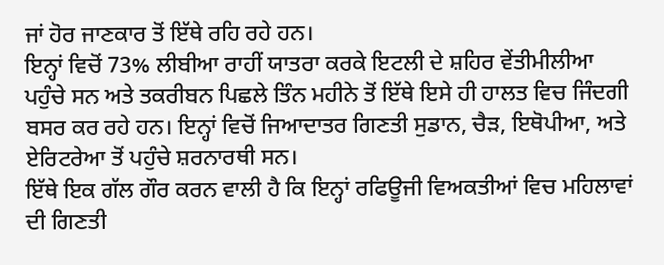ਜਾਂ ਹੋਰ ਜਾਣਕਾਰ ਤੋਂ ਇੱਥੇ ਰਹਿ ਰਹੇ ਹਨ।
ਇਨ੍ਹਾਂ ਵਿਚੋਂ 73% ਲੀਬੀਆ ਰਾਹੀਂ ਯਾਤਰਾ ਕਰਕੇ ਇਟਲੀ ਦੇ ਸ਼ਹਿਰ ਵੇਂਤੀਮੀਲੀਆ ਪਹੁੰਚੇ ਸਨ ਅਤੇ ਤਕਰੀਬਨ ਪਿਛਲੇ ਤਿੰਨ ਮਹੀਨੇ ਤੋਂ ਇੱਥੇ ਇਸੇ ਹੀ ਹਾਲਤ ਵਿਚ ਜਿੰਦਗੀ ਬਸਰ ਕਰ ਰਹੇ ਹਨ। ਇਨ੍ਹਾਂ ਵਿਚੋਂ ਜਿਆਦਾਤਰ ਗਿਣਤੀ ਸੁਡਾਨ, ਚੈੜ, ਇਥੋਪੀਆ, ਅਤੇ ਏਰਿਟਰੇਆ ਤੋਂ ਪਹੁੰਚੇ ਸ਼ਰਨਾਰਥੀ ਸਨ।
ਇੱਥੇ ਇਕ ਗੱਲ ਗੌਰ ਕਰਨ ਵਾਲੀ ਹੈ ਕਿ ਇਨ੍ਹਾਂ ਰਫਿਊਜੀ ਵਿਅਕਤੀਆਂ ਵਿਚ ਮਹਿਲਾਵਾਂ ਦੀ ਗਿਣਤੀ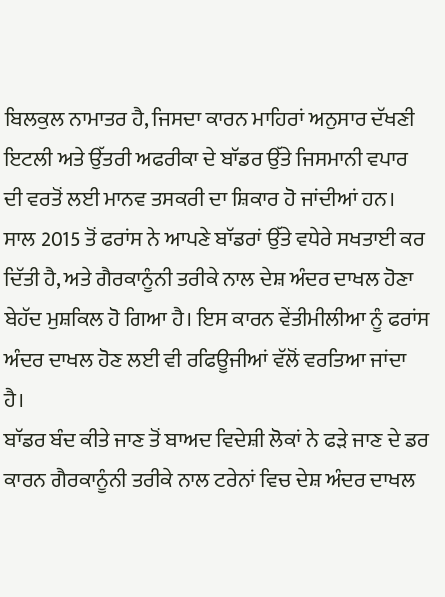ਬਿਲਕੁਲ ਨਾਮਾਤਰ ਹੈ, ਜਿਸਦਾ ਕਾਰਨ ਮਾਹਿਰਾਂ ਅਨੁਸਾਰ ਦੱਖਣੀ ਇਟਲੀ ਅਤੇ ਉੱਤਰੀ ਅਫਰੀਕਾ ਦੇ ਬਾੱਡਰ ਉੱਤੇ ਜਿਸਮਾਨੀ ਵਪਾਰ ਦੀ ਵਰਤੋਂ ਲਈ ਮਾਨਵ ਤਸਕਰੀ ਦਾ ਸ਼ਿਕਾਰ ਹੋ ਜਾਂਦੀਆਂ ਹਨ।
ਸਾਲ 2015 ਤੋਂ ਫਰਾਂਸ ਨੇ ਆਪਣੇ ਬਾੱਡਰਾਂ ਉੱਤੇ ਵਧੇਰੇ ਸਖਤਾਈ ਕਰ ਦਿੱਤੀ ਹੈ, ਅਤੇ ਗੈਰਕਾਨੂੰਨੀ ਤਰੀਕੇ ਨਾਲ ਦੇਸ਼ ਅੰਦਰ ਦਾਖਲ ਹੋਣਾ ਬੇਹੱਦ ਮੁਸ਼ਕਿਲ ਹੋ ਗਿਆ ਹੈ। ਇਸ ਕਾਰਨ ਵੇਂਤੀਮੀਲੀਆ ਨੂੰ ਫਰਾਂਸ ਅੰਦਰ ਦਾਖਲ ਹੋਣ ਲਈ ਵੀ ਰਫਿਊਜੀਆਂ ਵੱਲੋਂ ਵਰਤਿਆ ਜਾਂਦਾ ਹੈ।
ਬਾੱਡਰ ਬੰਦ ਕੀਤੇ ਜਾਣ ਤੋਂ ਬਾਅਦ ਵਿਦੇਸ਼ੀ ਲੋਕਾਂ ਨੇ ਫੜੇ ਜਾਣ ਦੇ ਡਰ ਕਾਰਨ ਗੈਰਕਾਨੂੰਨੀ ਤਰੀਕੇ ਨਾਲ ਟਰੇਨਾਂ ਵਿਚ ਦੇਸ਼ ਅੰਦਰ ਦਾਖਲ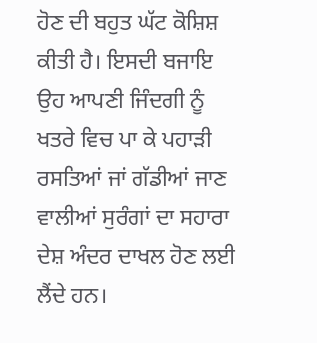ਹੋਣ ਦੀ ਬਹੁਤ ਘੱਟ ਕੋਸ਼ਿਸ਼ ਕੀਤੀ ਹੈ। ਇਸਦੀ ਬਜਾਇ ਉਹ ਆਪਣੀ ਜਿੰਦਗੀ ਨੂੰ ਖਤਰੇ ਵਿਚ ਪਾ ਕੇ ਪਹਾੜੀ ਰਸਤਿਆਂ ਜਾਂ ਗੱਡੀਆਂ ਜਾਣ ਵਾਲੀਆਂ ਸੁਰੰਗਾਂ ਦਾ ਸਹਾਰਾ ਦੇਸ਼ ਅੰਦਰ ਦਾਖਲ ਹੋਣ ਲਈ ਲੈਂਦੇ ਹਨ।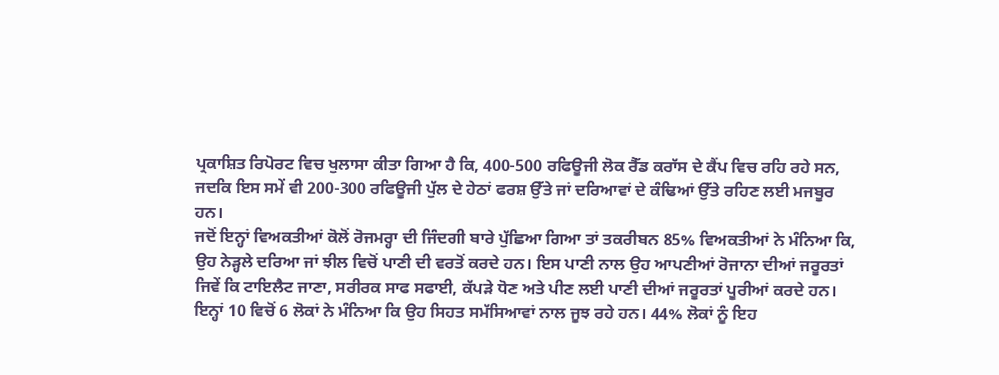ਪ੍ਰਕਾਸ਼ਿਤ ਰਿਪੋਰਟ ਵਿਚ ਖੁਲਾਸਾ ਕੀਤਾ ਗਿਆ ਹੈ ਕਿ, 400-500 ਰਫਿਊਜੀ ਲੋਕ ਰੈੱਡ ਕਰਾੱਸ ਦੇ ਕੈਂਪ ਵਿਚ ਰਹਿ ਰਹੇ ਸਨ, ਜਦਕਿ ਇਸ ਸਮੇਂ ਵੀ 200-300 ਰਫਿਊਜੀ ਪੁੱਲ ਦੇ ਹੇਠਾਂ ਫਰਸ਼ ਉੱਤੇ ਜਾਂ ਦਰਿਆਵਾਂ ਦੇ ਕੰਢਿਆਂ ਉੱਤੇ ਰਹਿਣ ਲਈ ਮਜਬੂਰ ਹਨ।
ਜਦੋਂ ਇਨ੍ਹਾਂ ਵਿਅਕਤੀਆਂ ਕੋਲੋਂ ਰੋਜਮਰ੍ਹਾ ਦੀ ਜਿੰਦਗੀ ਬਾਰੇ ਪੁੱਛਿਆ ਗਿਆ ਤਾਂ ਤਕਰੀਬਨ 85% ਵਿਅਕਤੀਆਂ ਨੇ ਮੰਨਿਆ ਕਿ, ਉਹ ਨੇੜ੍ਹਲੇ ਦਰਿਆ ਜਾਂ ਝੀਲ ਵਿਚੋਂ ਪਾਣੀ ਦੀ ਵਰਤੋਂ ਕਰਦੇ ਹਨ। ਇਸ ਪਾਣੀ ਨਾਲ ਉਹ ਆਪਣੀਆਂ ਰੋਜਾਨਾ ਦੀਆਂ ਜਰੂਰਤਾਂ ਜਿਵੇਂ ਕਿ ਟਾਇਲੈਟ ਜਾਣਾ, ਸਰੀਰਕ ਸਾਫ ਸਫਾਈ, ਕੱਪੜੇ ਧੋਣ ਅਤੇ ਪੀਣ ਲਈ ਪਾਣੀ ਦੀਆਂ ਜਰੂਰਤਾਂ ਪੂਰੀਆਂ ਕਰਦੇ ਹਨ।
ਇਨ੍ਹਾਂ 10 ਵਿਚੋਂ 6 ਲੋਕਾਂ ਨੇ ਮੰਨਿਆ ਕਿ ਉਹ ਸਿਹਤ ਸਮੱਸਿਆਵਾਂ ਨਾਲ ਜੂਝ ਰਹੇ ਹਨ। 44% ਲੋਕਾਂ ਨੂੰ ਇਹ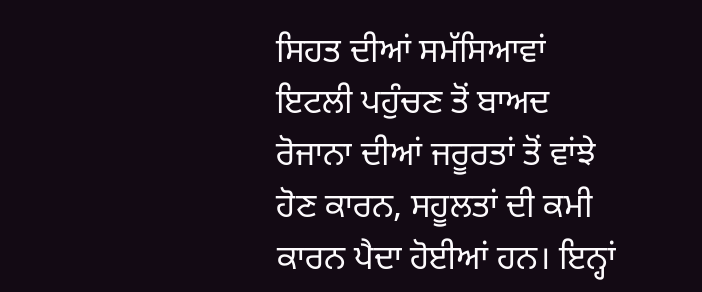ਸਿਹਤ ਦੀਆਂ ਸਮੱਸਿਆਵਾਂ ਇਟਲੀ ਪਹੁੰਚਣ ਤੋਂ ਬਾਅਦ ਰੋਜਾਨਾ ਦੀਆਂ ਜਰੂਰਤਾਂ ਤੋਂ ਵਾਂਝੇ ਹੋਣ ਕਾਰਨ, ਸਹੂਲਤਾਂ ਦੀ ਕਮੀ ਕਾਰਨ ਪੈਦਾ ਹੋਈਆਂ ਹਨ। ਇਨ੍ਹਾਂ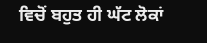ਵਿਚੋਂ ਬਹੁਤ ਹੀ ਘੱਟ ਲੋਕਾਂ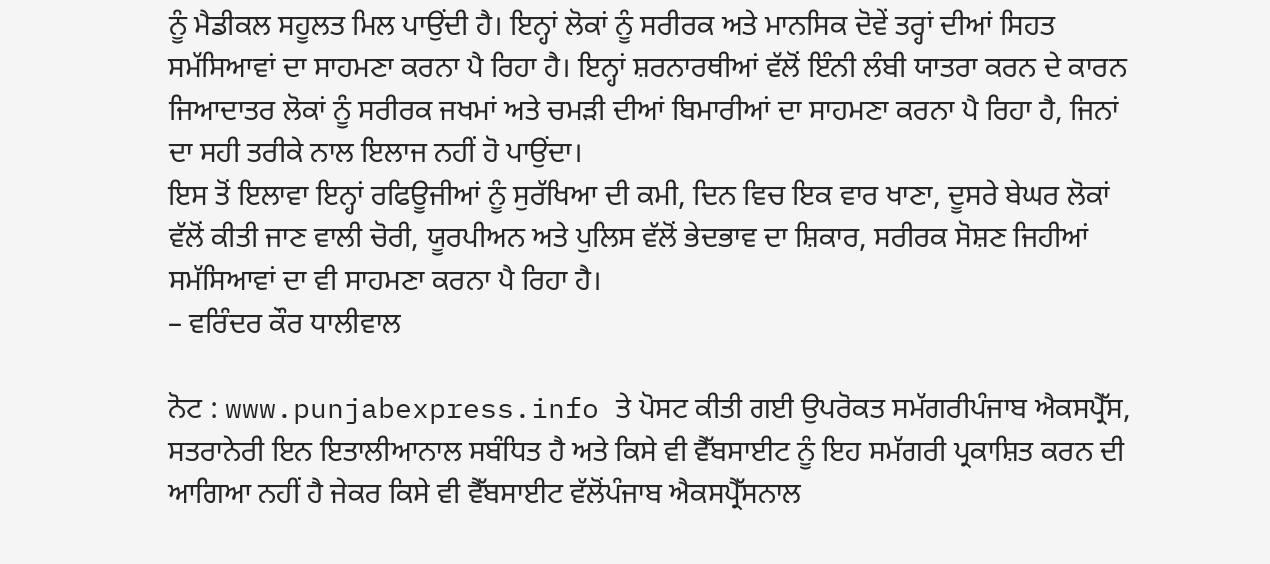ਨੂੰ ਮੈਡੀਕਲ ਸਹੂਲਤ ਮਿਲ ਪਾਉਂਦੀ ਹੈ। ਇਨ੍ਹਾਂ ਲੋਕਾਂ ਨੂੰ ਸਰੀਰਕ ਅਤੇ ਮਾਨਸਿਕ ਦੋਵੇਂ ਤਰ੍ਹਾਂ ਦੀਆਂ ਸਿਹਤ ਸਮੱਸਿਆਵਾਂ ਦਾ ਸਾਹਮਣਾ ਕਰਨਾ ਪੈ ਰਿਹਾ ਹੈ। ਇਨ੍ਹਾਂ ਸ਼ਰਨਾਰਥੀਆਂ ਵੱਲੋਂ ਇੰਨੀ ਲੰਬੀ ਯਾਤਰਾ ਕਰਨ ਦੇ ਕਾਰਨ ਜਿਆਦਾਤਰ ਲੋਕਾਂ ਨੂੰ ਸਰੀਰਕ ਜਖਮਾਂ ਅਤੇ ਚਮੜੀ ਦੀਆਂ ਬਿਮਾਰੀਆਂ ਦਾ ਸਾਹਮਣਾ ਕਰਨਾ ਪੈ ਰਿਹਾ ਹੈ, ਜਿਨਾਂ ਦਾ ਸਹੀ ਤਰੀਕੇ ਨਾਲ ਇਲਾਜ ਨਹੀਂ ਹੋ ਪਾਉਂਦਾ।
ਇਸ ਤੋਂ ਇਲਾਵਾ ਇਨ੍ਹਾਂ ਰਫਿਊਜੀਆਂ ਨੂੰ ਸੁਰੱਖਿਆ ਦੀ ਕਮੀ, ਦਿਨ ਵਿਚ ਇਕ ਵਾਰ ਖਾਣਾ, ਦੂਸਰੇ ਬੇਘਰ ਲੋਕਾਂ ਵੱਲੋਂ ਕੀਤੀ ਜਾਣ ਵਾਲੀ ਚੋਰੀ, ਯੂਰਪੀਅਨ ਅਤੇ ਪੁਲਿਸ ਵੱਲੋਂ ਭੇਦਭਾਵ ਦਾ ਸ਼ਿਕਾਰ, ਸਰੀਰਕ ਸੋਸ਼ਣ ਜਿਹੀਆਂ ਸਮੱਸਿਆਵਾਂ ਦਾ ਵੀ ਸਾਹਮਣਾ ਕਰਨਾ ਪੈ ਰਿਹਾ ਹੈ।
– ਵਰਿੰਦਰ ਕੌਰ ਧਾਲੀਵਾਲ

ਨੋਟ : www.punjabexpress.info ਤੇ ਪੋਸਟ ਕੀਤੀ ਗਈ ਉਪਰੋਕਤ ਸਮੱਗਰੀਪੰਜਾਬ ਐਕਸਪ੍ਰੈੱਸ, ਸਤਰਾਨੇਰੀ ਇਨ ਇਤਾਲੀਆਨਾਲ ਸਬੰਧਿਤ ਹੈ ਅਤੇ ਕਿਸੇ ਵੀ ਵੈੱਬਸਾਈਟ ਨੂੰ ਇਹ ਸਮੱਗਰੀ ਪ੍ਰਕਾਸ਼ਿਤ ਕਰਨ ਦੀ ਆਗਿਆ ਨਹੀਂ ਹੈ ਜੇਕਰ ਕਿਸੇ ਵੀ ਵੈੱਬਸਾਈਟ ਵੱਲੋਂਪੰਜਾਬ ਐਕਸਪ੍ਰੈੱਸਨਾਲ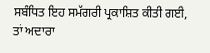ਸਬੰਧਿਤ ਇਹ ਸਮੱਗਰੀ ਪ੍ਰਕਾਸ਼ਿਤ ਕੀਤੀ ਗਈ, ਤਾਂ ਅਦਾਰਾ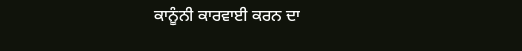ਕਾਨੂੰਨੀ ਕਾਰਵਾਈ ਕਰਨ ਦਾ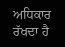ਅਧਿਕਾਰ ਰੱਖਦਾ ਹੈ